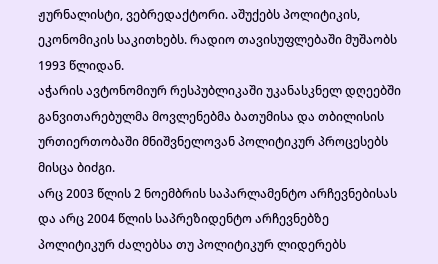ჟურნალისტი, ვებრედაქტორი. აშუქებს პოლიტიკის, ეკონომიკის საკითხებს. რადიო თავისუფლებაში მუშაობს 1993 წლიდან.
აჭარის ავტონომიურ რესპუბლიკაში უკანასკნელ დღეებში განვითარებულმა მოვლენებმა ბათუმისა და თბილისის ურთიერთობაში მნიშვნელოვან პოლიტიკურ პროცესებს მისცა ბიძგი.
არც 2003 წლის 2 ნოემბრის საპარლამენტო არჩევნებისას და არც 2004 წლის საპრეზიდენტო არჩევნებზე პოლიტიკურ ძალებსა თუ პოლიტიკურ ლიდერებს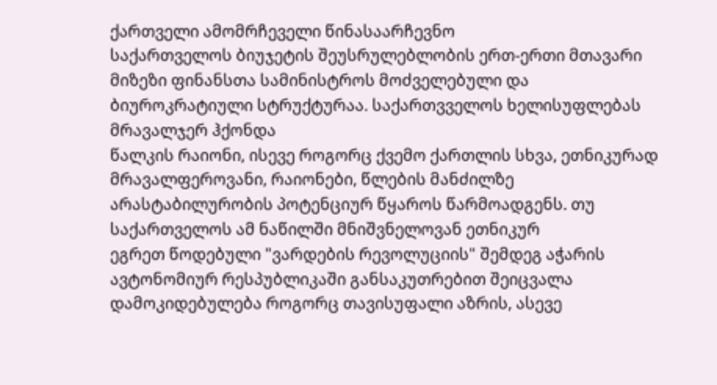ქართველი ამომრჩეველი წინასაარჩევნო
საქართველოს ბიუჯეტის შეუსრულებლობის ერთ-ერთი მთავარი მიზეზი ფინანსთა სამინისტროს მოძველებული და ბიუროკრატიული სტრუქტურაა. საქართვველოს ხელისუფლებას მრავალჯერ ჰქონდა
წალკის რაიონი, ისევე როგორც ქვემო ქართლის სხვა, ეთნიკურად მრავალფეროვანი, რაიონები, წლების მანძილზე არასტაბილურობის პოტენციურ წყაროს წარმოადგენს. თუ საქართველოს ამ ნაწილში მნიშვნელოვან ეთნიკურ
ეგრეთ წოდებული "ვარდების რევოლუციის" შემდეგ აჭარის ავტონომიურ რესპუბლიკაში განსაკუთრებით შეიცვალა დამოკიდებულება როგორც თავისუფალი აზრის, ასევე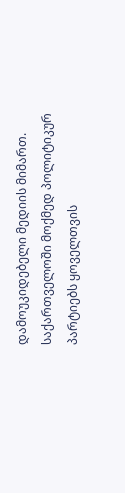დამოუკიდებელი მედიის მიმართ.
საქართველოში მოქმედ პოლიტიკურ პარტიებს ყოველთვის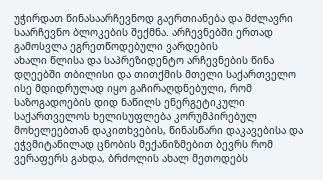უჭირდათ წინასაარჩევნოდ გაერთიანება და მძლავრი საარჩევნო ბლოკების შექმნა. არჩევნებში ერთად გამოსვლა ეგრეთწოდებული ვარდების
ახალი წლისა და საპრეზიდენტო არჩევნების წინა დღეებში თბილისი და თითქმის მთელი საქართველო ისე მდიდრულად იყო გაჩირაღდნებული, რომ საზოგადოების დიდ ნაწილს ენერგეტიკული
საქართველოს ხელისუფლება კორუმპირებულ მოხელეებთან დაკითხვების, წინასწარი დაკავებისა და ეჭვმიტანილად ცნობის მექანიზმებით ბევრს რომ ვერაფერს გახდა, ბრძოლის ახალ მეთოდებს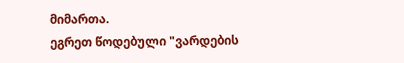მიმართა.
ეგრეთ წოდებული "ვარდების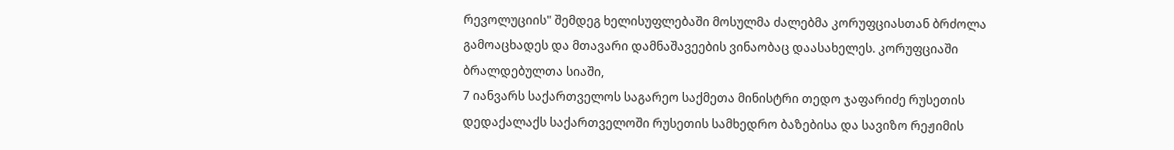რევოლუციის" შემდეგ ხელისუფლებაში მოსულმა ძალებმა კორუფციასთან ბრძოლა გამოაცხადეს და მთავარი დამნაშავეების ვინაობაც დაასახელეს. კორუფციაში ბრალდებულთა სიაში,
7 იანვარს საქართველოს საგარეო საქმეთა მინისტრი თედო ჯაფარიძე რუსეთის დედაქალაქს საქართველოში რუსეთის სამხედრო ბაზებისა და სავიზო რეჟიმის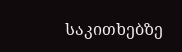საკითხებზე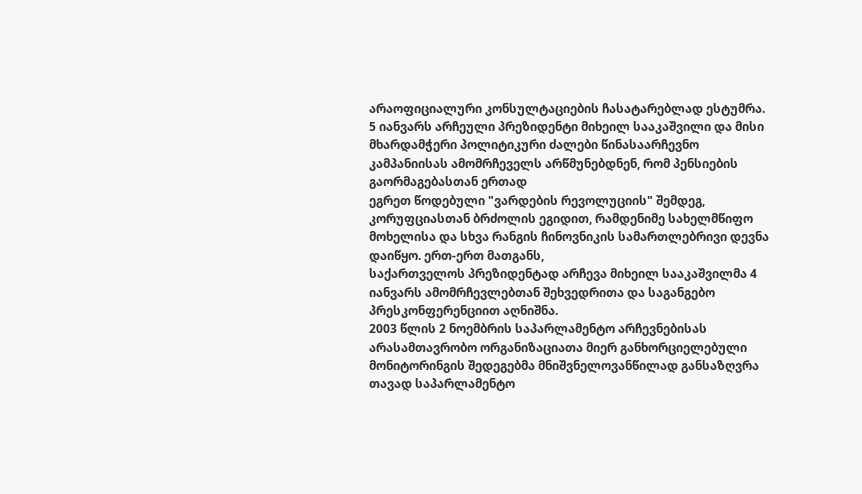არაოფიციალური კონსულტაციების ჩასატარებლად ესტუმრა.
5 იანვარს არჩეული პრეზიდენტი მიხეილ სააკაშვილი და მისი მხარდამჭერი პოლიტიკური ძალები წინასაარჩევნო კამპანიისას ამომრჩეველს არწმუნებდნენ, რომ პენსიების გაორმაგებასთან ერთად
ეგრეთ წოდებული "ვარდების რევოლუციის" შემდეგ, კორუფციასთან ბრძოლის ეგიდით, რამდენიმე სახელმწიფო მოხელისა და სხვა რანგის ჩინოვნიკის სამართლებრივი დევნა დაიწყო. ერთ-ერთ მათგანს,
საქართველოს პრეზიდენტად არჩევა მიხეილ სააკაშვილმა 4 იანვარს ამომრჩევლებთან შეხვედრითა და საგანგებო პრესკონფერენციით აღნიშნა.
2003 წლის 2 ნოემბრის საპარლამენტო არჩევნებისას არასამთავრობო ორგანიზაციათა მიერ განხორციელებული მონიტორინგის შედეგებმა მნიშვნელოვანწილად განსაზღვრა თავად საპარლამენტო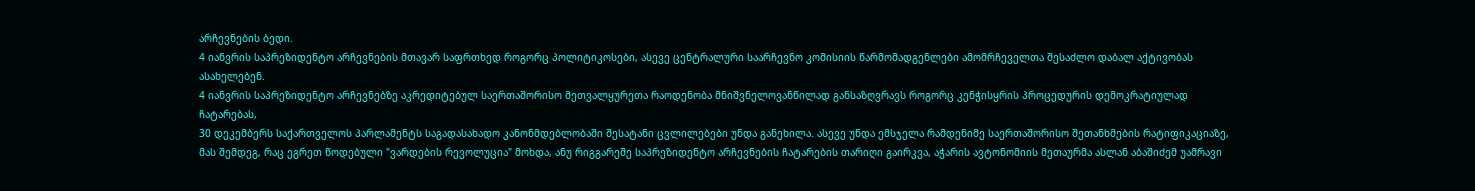არჩევნების ბედი.
4 იანვრის საპრეზიდენტო არჩევნების მთავარ საფრთხედ როგორც პოლიტიკოსები, ასევე ცენტრალური საარჩევნო კომისიის წარმომადგენლები ამომრჩეველთა შესაძლო დაბალ აქტივობას ასახელებენ.
4 იანვრის საპრეზიდენტო არჩევნებზე აკრედიტებულ საერთაშორისო მეთვალყურეთა რაოდენობა მნიშვნელოვანწილად განსაზღვრავს როგორც კენჭისყრის პროცედურის დემოკრატიულად ჩატარებას,
30 დეკემბერს საქართველოს პარლამენტს საგადასახადო კანონმდებლობაში შესატანი ცვლილებები უნდა განეხილა. ასევე უნდა ემსჯელა რამდენიმე საერთაშორისო შეთანხმების რატიფიკაციაზე,
მას შემდეგ, რაც ეგრეთ წოდებული "ვარდების რევოლუცია" მოხდა, ანუ რიგგარეშე საპრეზიდენტო არჩევნების ჩატარების თარიღი გაირკვა, აჭარის ავტონომიის მეთაურმა ასლან აბაშიძემ უამრავი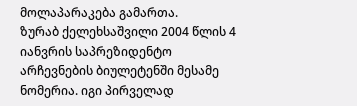მოლაპარაკება გამართა.
ზურაბ ქელეხსაშვილი 2004 წლის 4 იანვრის საპრეზიდენტო არჩევნების ბიულეტენში მესამე ნომერია. იგი პირველად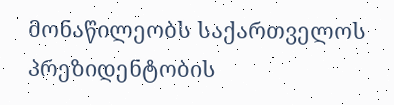მონაწილეობს საქართველოს პრეზიდენტობის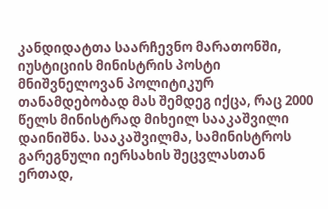კანდიდატთა საარჩევნო მარათონში,
იუსტიციის მინისტრის პოსტი მნიშვნელოვან პოლიტიკურ თანამდებობად მას შემდეგ იქცა, რაც 2000 წელს მინისტრად მიხეილ სააკაშვილი დაინიშნა. სააკაშვილმა, სამინისტროს გარეგნული იერსახის შეცვლასთან ერთად,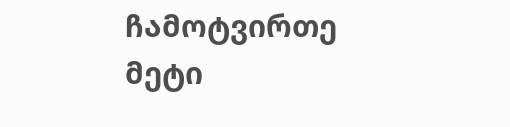ჩამოტვირთე მეტი